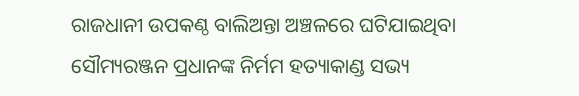ରାଜଧାନୀ ଉପକଣ୍ଠ ବାଲିଅନ୍ତା ଅଞ୍ଚଳରେ ଘଟିଯାଇଥିବା ସୌମ୍ୟରଞ୍ଜନ ପ୍ରଧାନଙ୍କ ନିର୍ମମ ହତ୍ୟାକାଣ୍ଡ ସଭ୍ୟ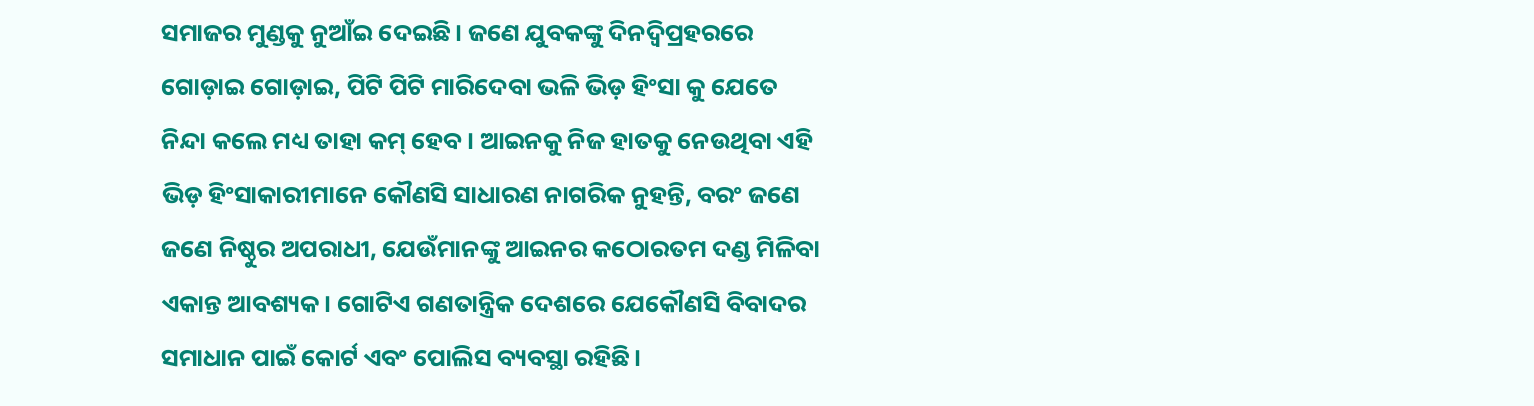ସମାଜର ମୁଣ୍ଡକୁ ନୁଆଁଇ ଦେଇଛି। ଜଣେ ଯୁବକଙ୍କୁ ଦିନଦ୍ୱିପ୍ରହରରେ ଗୋଡ଼ାଇ ଗୋଡ଼ାଇ, ପିଟି ପିଟି ମାରିଦେବା ଭଳି ଭିଡ଼ ହିଂସା କୁ ଯେତେ ନିନ୍ଦା କଲେ ମଧ୍ୟ ତାହା କମ୍ ହେବ। ଆଇନକୁ ନିଜ ହାତକୁ ନେଉଥିବା ଏହି ଭିଡ଼ ହିଂସାକାରୀମାନେ କୌଣସି ସାଧାରଣ ନାଗରିକ ନୁହନ୍ତି, ବରଂ ଜଣେ ଜଣେ ନିଷ୍ଠୁର ଅପରାଧୀ, ଯେଉଁମାନଙ୍କୁ ଆଇନର କଠୋରତମ ଦଣ୍ଡ ମିଳିବା ଏକାନ୍ତ ଆବଶ୍ୟକ। ଗୋଟିଏ ଗଣତାନ୍ତ୍ରିକ ଦେଶରେ ଯେକୌଣସି ବିବାଦର ସମାଧାନ ପାଇଁ କୋର୍ଟ ଏବଂ ପୋଲିସ ବ୍ୟବସ୍ଥା ରହିଛି।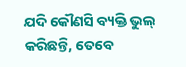ଯଦି କୌଣସି ବ୍ୟକ୍ତି ଭୁଲ୍ କରିଛନ୍ତି, ତେବେ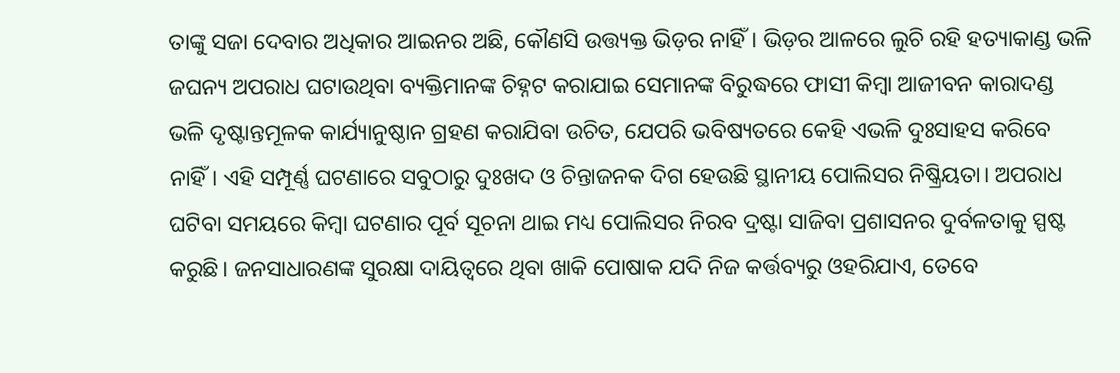ତାଙ୍କୁ ସଜା ଦେବାର ଅଧିକାର ଆଇନର ଅଛି, କୌଣସି ଉତ୍ତ୍ୟକ୍ତ ଭିଡ଼ର ନାହିଁ। ଭିଡ଼ର ଆଳରେ ଲୁଚି ରହି ହତ୍ୟାକାଣ୍ଡ ଭଳି ଜଘନ୍ୟ ଅପରାଧ ଘଟାଉଥିବା ବ୍ୟକ୍ତିମାନଙ୍କ ଚିହ୍ନଟ କରାଯାଇ ସେମାନଙ୍କ ବିରୁଦ୍ଧରେ ଫାସୀ କିମ୍ବା ଆଜୀବନ କାରାଦଣ୍ଡ ଭଳି ଦୃଷ୍ଟାନ୍ତମୂଳକ କାର୍ଯ୍ୟାନୁଷ୍ଠାନ ଗ୍ରହଣ କରାଯିବା ଉଚିତ, ଯେପରି ଭବିଷ୍ୟତରେ କେହି ଏଭଳି ଦୁଃସାହସ କରିବେ ନାହିଁ। ଏହି ସମ୍ପୂର୍ଣ୍ଣ ଘଟଣାରେ ସବୁଠାରୁ ଦୁଃଖଦ ଓ ଚିନ୍ତାଜନକ ଦିଗ ହେଉଛି ସ୍ଥାନୀୟ ପୋଲିସର ନିଷ୍କ୍ରିୟତା। ଅପରାଧ ଘଟିବା ସମୟରେ କିମ୍ବା ଘଟଣାର ପୂର୍ବ ସୂଚନା ଥାଇ ମଧ୍ୟ ପୋଲିସର ନିରବ ଦ୍ରଷ୍ଟା ସାଜିବା ପ୍ରଶାସନର ଦୁର୍ବଳତାକୁ ସ୍ପଷ୍ଟ କରୁଛି। ଜନସାଧାରଣଙ୍କ ସୁରକ୍ଷା ଦାୟିତ୍ୱରେ ଥିବା ଖାକି ପୋଷାକ ଯଦି ନିଜ କର୍ତ୍ତବ୍ୟରୁ ଓହରିଯାଏ, ତେବେ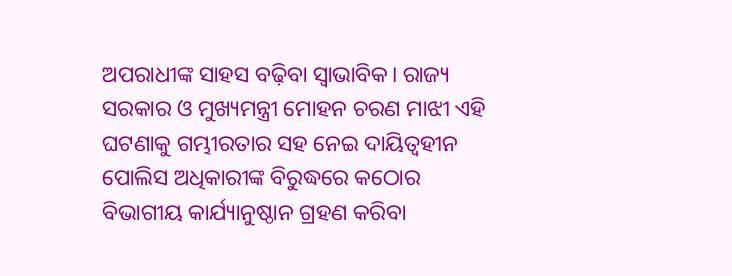ଅପରାଧୀଙ୍କ ସାହସ ବଢ଼ିବା ସ୍ୱାଭାବିକ। ରାଜ୍ୟ ସରକାର ଓ ମୁଖ୍ୟମନ୍ତ୍ରୀ ମୋହନ ଚରଣ ମାଝୀ ଏହି ଘଟଣାକୁ ଗମ୍ଭୀରତାର ସହ ନେଇ ଦାୟିତ୍ୱହୀନ ପୋଲିସ ଅଧିକାରୀଙ୍କ ବିରୁଦ୍ଧରେ କଠୋର ବିଭାଗୀୟ କାର୍ଯ୍ୟାନୁଷ୍ଠାନ ଗ୍ରହଣ କରିବା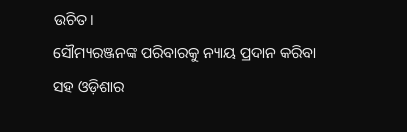ଉଚିତ।
ସୌମ୍ୟରଞ୍ଜନଙ୍କ ପରିବାରକୁ ନ୍ୟାୟ ପ୍ରଦାନ କରିବା ସହ ଓଡ଼ିଶାର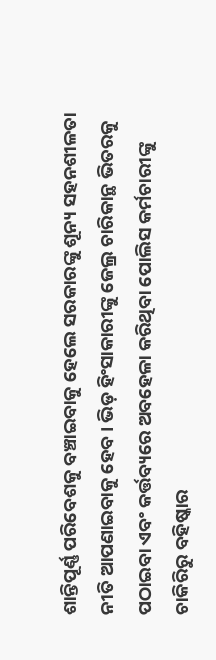ଶାନ୍ତିପୂର୍ଣ୍ଣ ପରିବେଶକୁ ବଞ୍ଚାଇବାକୁ ହେଲେ ସରକାରଙ୍କୁ ଶୂନ୍ୟ ସହନଶୀଳତା ନୀତି ଆପଣାଇବାକୁ ହେବ। ଭିଡ଼ ହିଂସାକାରୀଙ୍କୁ ଜେଲ୍ର ଚାରିକାନ୍ଥ ଭିତରକୁ ପଠାଇବା ଏବଂ କର୍ତ୍ତବ୍ୟରେ ଅବହେଳା କରିଥିବା ପୋଲିସ କର୍ମଚାରୀଙ୍କୁ ଚାକିରିରୁ ବହିଷ୍କାର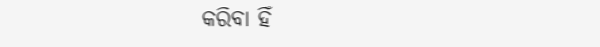କରିବା ହିଁ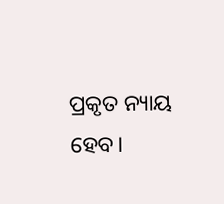ପ୍ରକୃତ ନ୍ୟାୟ ହେବ।